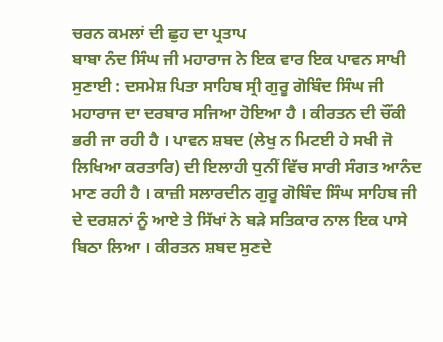ਚਰਨ ਕਮਲਾਂ ਦੀ ਛੁਹ ਦਾ ਪ੍ਰਤਾਪ
ਬਾਬਾ ਨੰਦ ਸਿੰਘ ਜੀ ਮਹਾਰਾਜ ਨੇ ਇਕ ਵਾਰ ਇਕ ਪਾਵਨ ਸਾਖੀ ਸੁਣਾਈ : ਦਸਮੇਸ਼ ਪਿਤਾ ਸਾਹਿਬ ਸ੍ਰੀ ਗੁਰੂ ਗੋਬਿੰਦ ਸਿੰਘ ਜੀ ਮਹਾਰਾਜ ਦਾ ਦਰਬਾਰ ਸਜਿਆ ਹੋਇਆ ਹੈ । ਕੀਰਤਨ ਦੀ ਚੌਂਕੀ ਭਰੀ ਜਾ ਰਹੀ ਹੈ । ਪਾਵਨ ਸ਼ਬਦ (ਲੇਖੁ ਨ ਮਿਟਈ ਹੇ ਸਖੀ ਜੋ ਲਿਖਿਆ ਕਰਤਾਰਿ) ਦੀ ਇਲਾਹੀ ਧੁਨੀਂ ਵਿੱਚ ਸਾਰੀ ਸੰਗਤ ਆਨੰਦ ਮਾਣ ਰਹੀ ਹੈ । ਕਾਜ਼ੀ ਸਲਾਰਦੀਨ ਗੁਰੂ ਗੋਬਿੰਦ ਸਿੰਘ ਸਾਹਿਬ ਜੀ ਦੇ ਦਰਸ਼ਨਾਂ ਨੂੰ ਆਏ ਤੇ ਸਿੱਖਾਂ ਨੇ ਬੜੇ ਸਤਿਕਾਰ ਨਾਲ ਇਕ ਪਾਸੇ ਬਿਠਾ ਲਿਆ । ਕੀਰਤਨ ਸ਼ਬਦ ਸੁਣਦੇ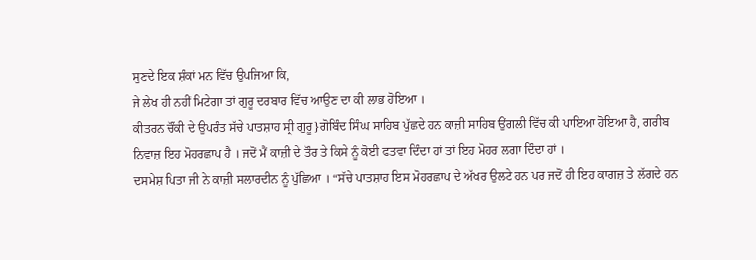ਸੁਣਦੇ ਇਕ ਸ਼ੰਕਾਂ ਮਨ ਵਿੱਚ ਉਪਜਿਆ ਕਿ,
ਜੇ ਲੇਖ ਹੀ ਨਹੀਂ ਮਿਟੇਗਾ ਤਾਂ ਗੁਰੂ ਦਰਬਾਰ ਵਿੱਚ ਆਉਣ ਦਾ ਕੀ ਲਾਭ ਹੋਇਆ ।
ਕੀਤਰਨ ਚੌਂਕੀ ਦੇ ਉਪਰੰਤ ਸੱਚੇ ਪਾਤਸ਼ਾਹ ਸ੍ਰੀ ਗੁਰੂ}ਗੋਬਿੰਦ ਸਿੰਘ ਸਾਹਿਬ ਪੁੱਛਦੇ ਹਨ ਕਾਜ਼ੀ ਸਾਹਿਬ ਉਂਗਲੀ ਵਿੱਚ ਕੀ ਪਾਇਆ ਹੋਇਆ ਹੈ, ਗਰੀਬ ਨਿਵਾਜ਼ ਇਹ ਮੋਹਰਛਾਪ ਹੈ । ਜਦੋਂ ਮੈਂ ਕਾਜ਼ੀ ਦੇ ਤੌਰ ਤੇ ਕਿਸੇ ਨੂੰ ਕੋਈ ਫਤਵਾ ਦਿੰਦਾ ਹਾਂ ਤਾਂ ਇਹ ਮੋਹਰ ਲਗਾ ਦਿੰਦਾ ਹਾਂ ।
ਦਸਮੇਸ਼ ਪਿਤਾ ਜੀ ਨੇ ਕਾਜ਼ੀ ਸਲਾਰਦੀਨ ਨੂੰ ਪੁੱਛਿਆ । “ਸੱਚੇ ਪਾਤਸ਼ਾਹ ਇਸ ਮੋਹਰਛਾਪ ਦੇ ਅੱਖਰ ਉਲਟੇ ਹਨ ਪਰ ਜਦੋਂ ਹੀ ਇਹ ਕਾਗਜ਼ ਤੇ ਲੱਗਦੇ ਹਨ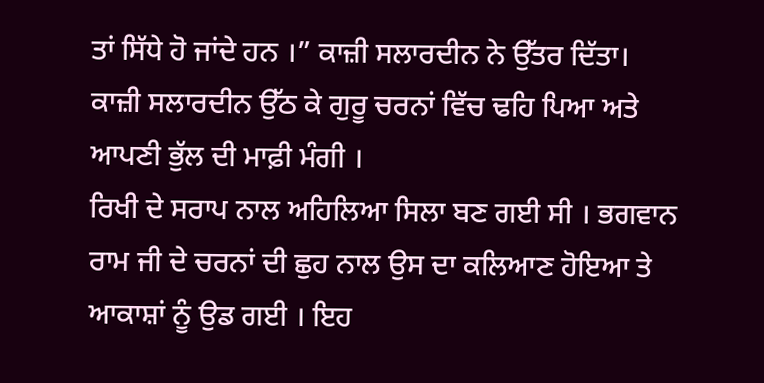ਤਾਂ ਸਿੱਧੇ ਹੋ ਜਾਂਦੇ ਹਨ ।” ਕਾਜ਼ੀ ਸਲਾਰਦੀਨ ਨੇ ਉੱਤਰ ਦਿੱਤਾ।
ਕਾਜ਼ੀ ਸਲਾਰਦੀਨ ਉੱਠ ਕੇ ਗੁਰੂ ਚਰਨਾਂ ਵਿੱਚ ਢਹਿ ਪਿਆ ਅਤੇ ਆਪਣੀ ਭੁੱਲ ਦੀ ਮਾਫ਼ੀ ਮੰਗੀ ।
ਰਿਖੀ ਦੇ ਸਰਾਪ ਨਾਲ ਅਹਿਲਿਆ ਸਿਲਾ ਬਣ ਗਈ ਸੀ । ਭਗਵਾਨ ਰਾਮ ਜੀ ਦੇ ਚਰਨਾਂ ਦੀ ਛੁਹ ਨਾਲ ਉਸ ਦਾ ਕਲਿਆਣ ਹੋਇਆ ਤੇ ਆਕਾਸ਼ਾਂ ਨੂੰ ਉਡ ਗਈ । ਇਹ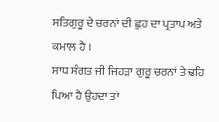ਸਤਿਗੁਰੂ ਦੇ ਚਰਨਾਂ ਦੀ ਛੁਹ ਦਾ ਪ੍ਰਤਾਪ ਅਤੇ ਕਮਾਲ ਹੈ ।
ਸਾਧ ਸੰਗਤ ਜੀ ਜਿਹੜਾ ਗੁਰੂ ਚਰਨਾਂ ਤੇ ਢਹਿ ਪਿਆ ਹੈ ਉਹਦਾ ਤਾਂ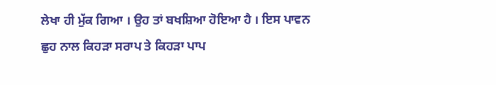ਲੇਖਾ ਹੀ ਮੁੱਕ ਗਿਆ । ਉਹ ਤਾਂ ਬਖਸ਼ਿਆ ਹੋਇਆ ਹੈ । ਇਸ ਪਾਵਨ ਛੁਹ ਨਾਲ ਕਿਹੜਾ ਸਰਾਪ ਤੇ ਕਿਹੜਾ ਪਾਪ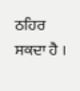ਠਹਿਰ ਸਕਦਾ ਹੈ ।